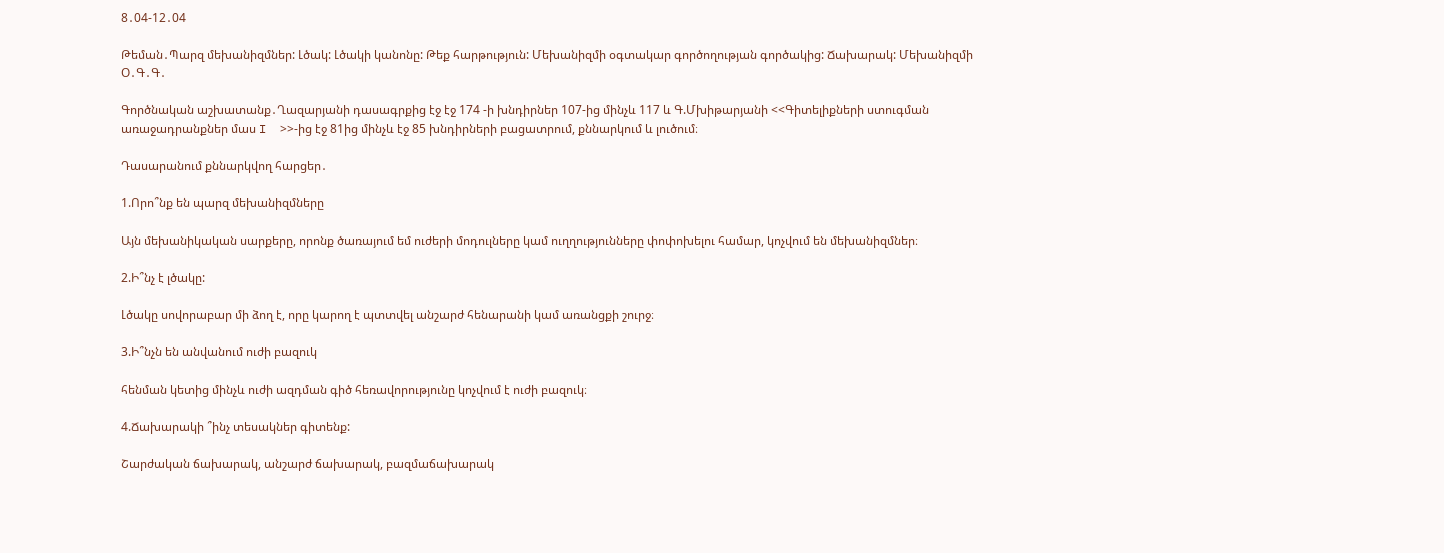8․04-12․04

Թեման․Պարզ մեխանիզմներ: Լծակ: Լծակի կանոնը: Թեք հարթություն: Մեխանիզմի օգտակար գործողության գործակից: Ճախարակ: Մեխանիզմի Օ․Գ․Գ․

Գործնական աշխատանք․Ղազարյանի դասագրքից էջ էջ 174 -ի խնդիրներ 107-ից մինչև 117 և Գ.Մխիթարյանի <<Գիտելիքների ստուգման առաջադրանքներ մաս I  >>-ից էջ 81ից մինչև էջ 85 խնդիրների բացատրում, քննարկում և լուծում։

Դասարանում քննարկվող հարցեր․

1.Որո՞նք են պարզ մեխանիզմները

Այն մեխանիկական սարքերը, որոնք ծառայում եմ ուժերի մոդուլները կամ ուղղությունները փոփոխելու համար, կոչվում են մեխանիզմներ։

2.Ի՞նչ է լծակը:

Լծակը սովորաբար մի ձող է, որը կարող է պտտվել անշարժ հենարանի կամ առանցքի շուրջ։

3.Ի՞նչն են անվանում ուժի բազուկ

հենման կետից մինչև ուժի ազդման գիծ հեռավորությունը կոչվում է ուժի բազուկ։

4.Ճախարակի ՞ինչ տեսակներ գիտենք:

Շարժական ճախարակ, անշարժ ճախարակ, բազմաճախարակ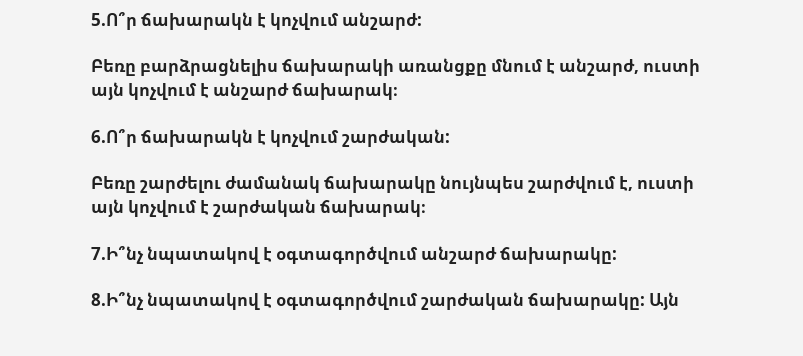5.Ո՞ր ճախարակն է կոչվում անշարժ:

Բեռը բարձրացնելիս ճախարակի առանցքը մնում է անշարժ, ուստի այն կոչվում է անշարժ ճախարակ։

6.Ո՞ր ճախարակն է կոչվում շարժական:

Բեռը շարժելու ժամանակ ճախարակը նույնպես շարժվում է, ուստի այն կոչվում է շարժական ճախարակ։

7.Ի՞նչ նպատակով է օգտագործվում անշարժ ճախարակը:

8.Ի՞նչ նպատակով է օգտագործվում շարժական ճախարակը: Այն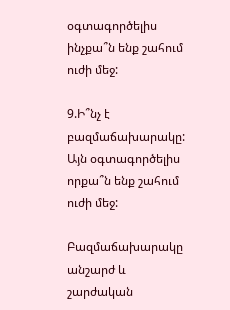օգտագործելիս ինչքա՞ն ենք շահում ուժի մեջ:

9.Ի՞նչ է բազմաճախարակը: Այն օգտագործելիս որքա՞ն ենք շահում ուժի մեջ:

Բազմաճախարակը անշարժ և շարժական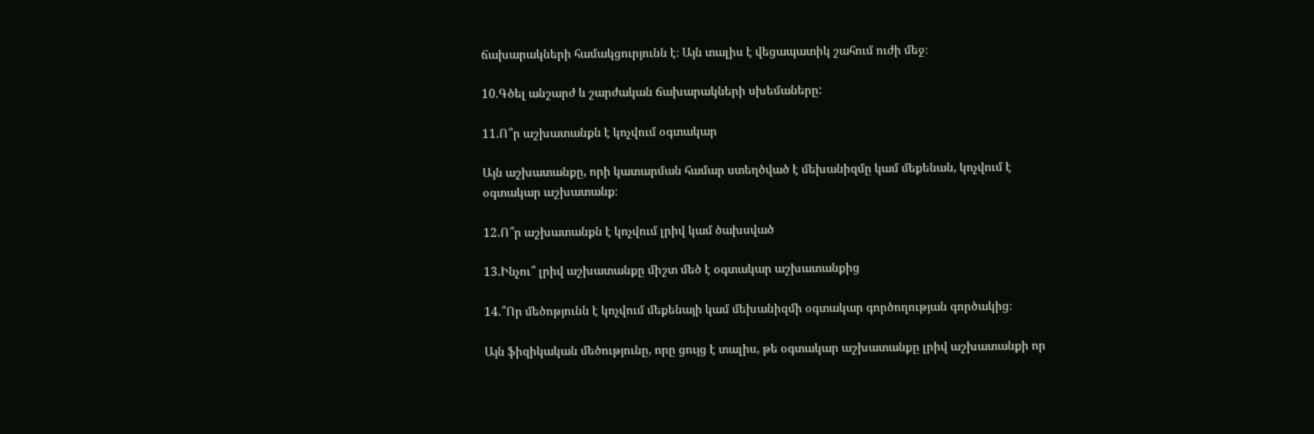ճախարակների համակցուրյունն է։ Այն տալիս է վեցապատիկ շահում ուժի մեջ։

10.Գծել անշարժ և շարժական ճախարակների սխեմաները:

11.Ո՞ր աշխատանքն է կոչվում օգտակար

Այն աշխատանքը, որի կատարման համար ստեղծված է մեխանիզմը կամ մեքենան, կոչվում է օգտակար աշխատանք։

12.Ո՞ր աշխատանքն է կոչվում լրիվ կամ ծախսված

13.Ինչու՞ լրիվ աշխատանքը միշտ մեծ է օգտակար աշխատանքից

14.՞Որ մեծոթյունն է կոչվում մեքենայի կամ մեխանիզմի օգտակար գործողության գործակից։

Այն ֆիզիկական մեծությունը, որը ցույց է տալիս, թե օգտակար աշխատանքը լրիվ աշխատանքի որ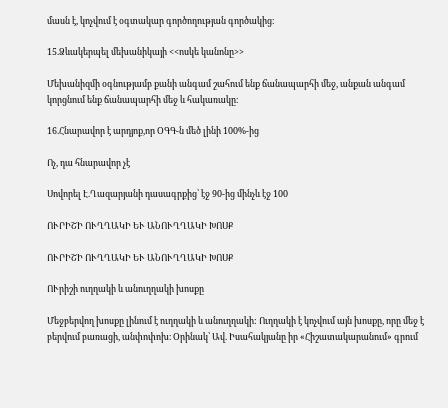մասն է, կոչվում է օգտակար գործողության գործակից։

15.Ձևակերպել մեխանիկայի <<ոսկե կանոնը>>

Մեխանիզմի օգնությամբ քանի անգամ շահում ենք ճանապարհի մեջ, անքան անգամ կորցնում ենք ճանապարհի մեջ և հակառակը։

16.Հնարավոր է արդյոք,որ ՕԳԳ-ն մեծ լինի 100%-ից

Ոչ, դա հնարավոր չէ

Սովորել Է.Ղազարյանի դասագրքից՝ էջ 90-ից մինչև էջ 100

ՈՒՐԻՇԻ ՈՒՂՂԱԿԻ ԵՒ ԱՆՈՒՂՂԱԿԻ ԽՈՍՔ

ՈՒՐԻՇԻ ՈՒՂՂԱԿԻ ԵՒ ԱՆՈՒՂՂԱԿԻ ԽՈՍՔ

ՈՒրիշի ուղղակի և անուղղակի խոսքը

Մեջբերվող խոսքը լինում է ուղղակի և անուղղակի: Ուղղակի է կոչվում այն խոսքը, որը մեջ է բերվում բառացի, անփոփոխ։ Օրինակ՝ Ավ. Իսահակյանը իր «Հիշատակարանում» գրում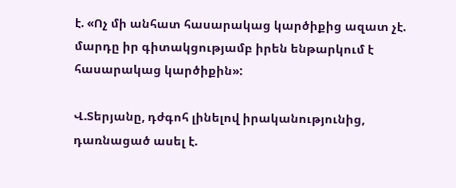է. «Ոչ մի անհատ հասարակաց կարծիքից ազատ չէ. մարդը իր գիտակցությամբ իրեն ենթարկում է հասարակաց կարծիքին»:

Վ.Տերյանը, դժգոհ լինելով իրականությունից, դառնացած ասել է.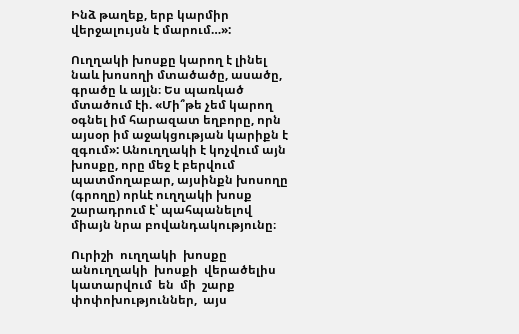Ինձ թաղեք, երբ կարմիր վերջալույսն է մարում…»:

Ուղղակի խոսքը կարող է լինել նաև խոսողի մտածածը, ասածը, գրածը և այլն։ Ես պառկած մտածում էի. «Մի՞թե չեմ կարող օգնել իմ հարազատ եղբորը, որն այսօր իմ աջակցության կարիքն է զգում»: Անուղղակի է կոչվում այն խոսքը, որը մեջ է բերվում պատմողաբար, այսինքն խոսողը (գրողը) որևէ ուղղակի խոսք շարադրում է՝ պահպանելով միայն նրա բովանդակությունը։

Ուրիշի  ուղղակի  խոսքը  անուղղակի  խոսքի  վերածելիս  կատարվում  են  մի  շարք  փոփոխություններ,  այս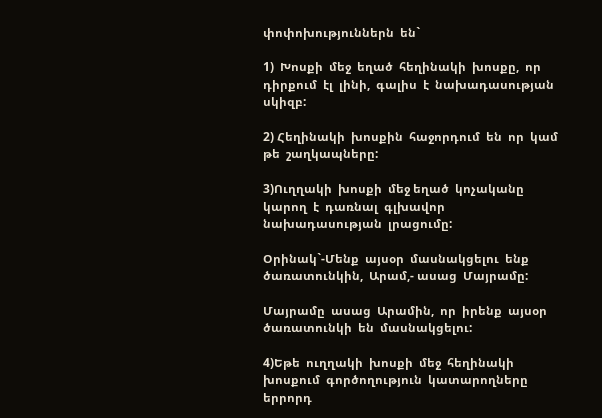փոփոխություններն  են`

1)  Խոսքի  մեջ  եղած  հեղինակի  խոսքը,  որ  դիրքում  էլ  լինի,  գալիս  է  նախադասության  սկիզբ:

2) Հեղինակի  խոսքին  հաջորդում  են  որ  կամ  թե  շաղկապները:

3)Ուղղակի  խոսքի  մեջ եղած  կոչականը կարող  է  դառնալ  գլխավոր  նախադասության  լրացումը:

Օրինակ`-Մենք  այսօր  մասնակցելու  ենք  ծառատունկին,  Արամ,- ասաց  Մայրամը:

Մայրամը  ասաց  Արամին,  որ  իրենք  այսօր  ծառատունկի  են  մասնակցելու:

4)Եթե  ուղղակի  խոսքի  մեջ  հեղինակի  խոսքում  գործողություն  կատարողները   երրորդ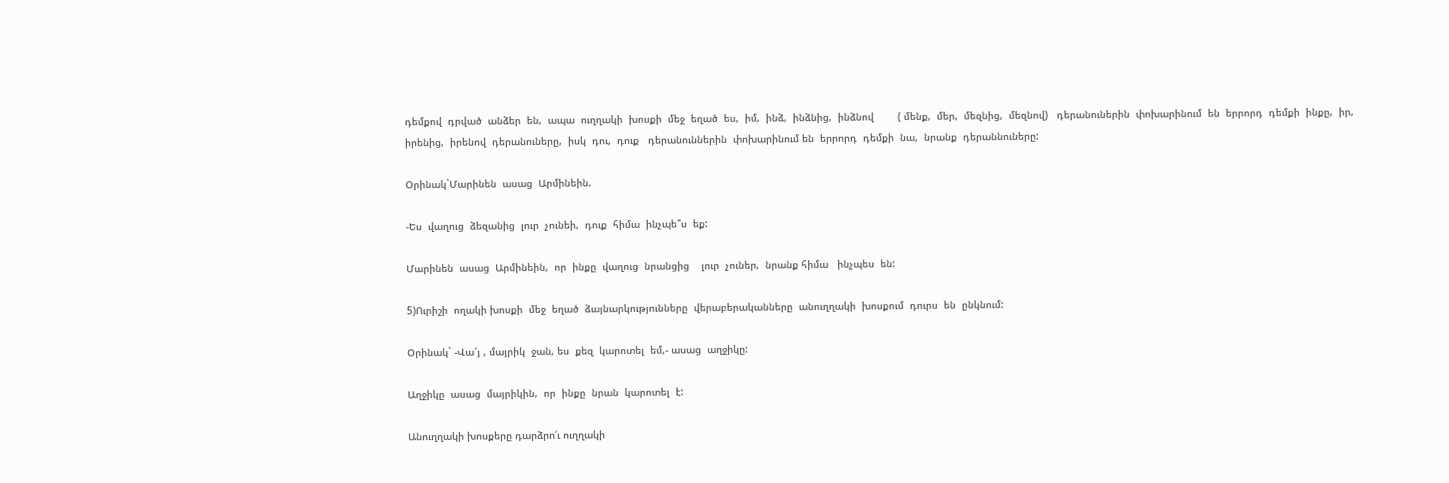դեմքով  դրված  անձեր  են,  ապա  ուղղակի  խոսքի  մեջ  եղած  ես,  իմ,  ինձ,  ինձնից,  ինձնով        ( մենք,  մեր,  մեզնից,  մեզնով)   դերանուներին  փոխարինում  են  երրորդ  դեմքի  ինքը,  իր,  իրենից,  իրենով  դերանուները,  իսկ  դու,  դուք   դերանուններին  փոխարինում են  երրորդ  դեմքի  նա,  նրանք  դերաննուները:

Օրինակ`Մարինեն  ասաց  Արմինեին.

-Ես  վաղուց  ձեզանից  լուր  չունեի,  դուք  հիմա  ինչպե՞ս  եք:

Մարինեն  ասաց  Արմինեին,  որ  ինքը  վաղուց  նրանցից    լուր  չուներ,  նրանք հիմա   ինչպես  են:

5)Ուրիշի  ողակի խոսքի  մեջ  եղած  ձայնարկությունները  վերաբերականները  անուղղակի  խոսքում  դուրս  են  ընկնում:

Օրինակ` -Վա՜յ , մայրիկ  ջան, ես  քեզ  կարոտել  եմ,- ասաց  աղջիկը:

Աղջիկը  ասաց  մայրիկին,  որ  ինքը  նրան  կարոտել  է:

Անուղղակի խոսքերը դարձրո՛ւ ուղղակի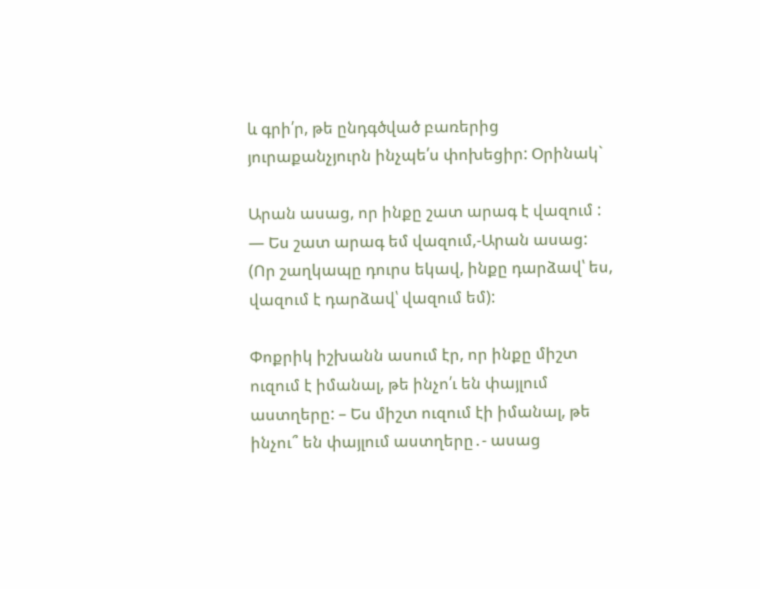և գրի՛ր, թե ընդգծված բառերից յուրաքանչյուրն ինչպե՛ս փոխեցիր: Օրինակ`

Արան ասաց, որ ինքը շատ արագ է վազում : — Ես շատ արագ եմ վազում,-Արան ասաց: (Որ շաղկապը դուրս եկավ, ինքը դարձավ՝ ես, վազում է դարձավ՝ վազում եմ):

Փոքրիկ իշխանն ասում էր, որ ինքը միշտ ուզում է իմանալ, թե ինչո՛ւ են փայլում աստղերը: – Ես միշտ ուզում էի իմանալ, թե ինչու՞ են փայլում աստղերը․- ասաց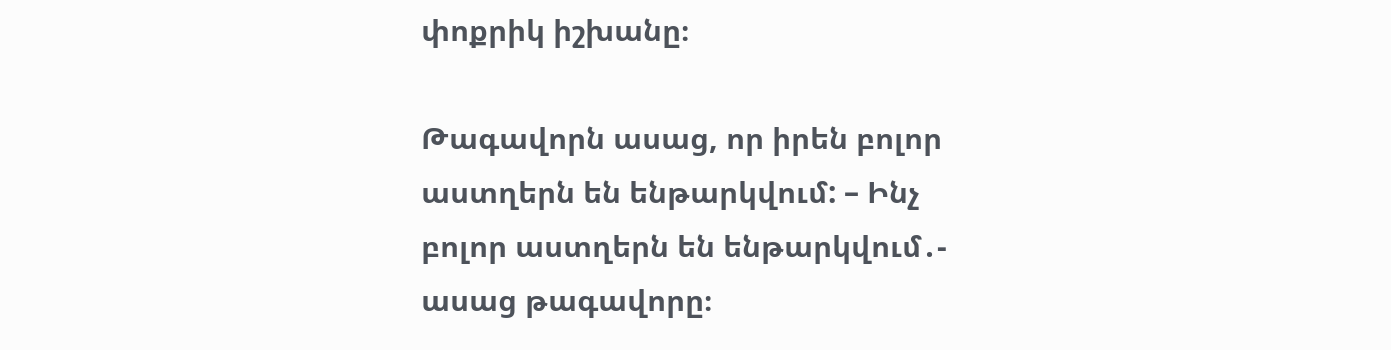փոքրիկ իշխանը։

Թագավորն ասաց, որ իրեն բոլոր աստղերն են ենթարկվում: – Ինչ բոլոր աստղերն են ենթարկվում․- ասաց թագավորը։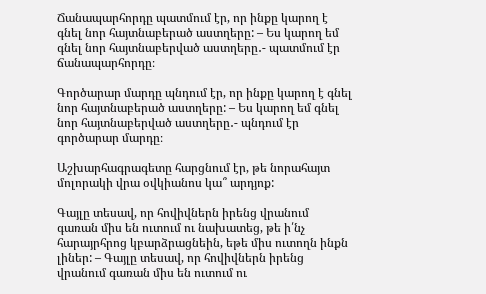Ճանապարհորդը պատմում էր, որ ինքը կարող է գնել նոր հայտնաբերած աստղերը: – Ես կարող եմ գնել նոր հայտնաբերված աստղերը․- պատմում էր ճանապարհորդը։

Գործարար մարդը պնդում էր, որ ինքը կարող է գնել նոր հայտնաբերած աստղերը: – Ես կարող եմ գնել նոր հայտնաբերված աստղերը․- պնդում էր գործարար մարդը։

Աշխարհագրագետը հարցնում էր, թե նորահայտ մոլորակի վրա օվկիանոս կա՞ արդյոք:

Գայլը տեսավ, որ հովիվներն իրենց վրանում գառան միս են ուտում ու նախատեց, թե ի՛նչ հարայրհրոց կբարձրացնեին, եթե միս ուտողն ինքն լիներ: – Գայլը տեսավ, որ հովիվներն իրենց վրանում գառան միս են ուտում ու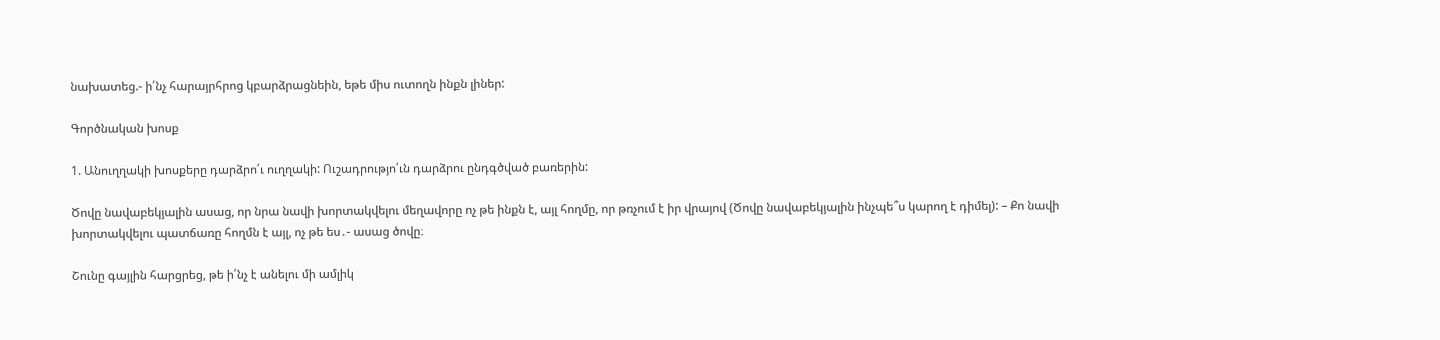նախատեց.- ի՛նչ հարայրհրոց կբարձրացնեին, եթե միս ուտողն ինքն լիներ:

Գործնական խոսք

1. Անուղղակի խոսքերը դարձրո՛ւ ուղղակի: Ուշադրությո՛ւն դարձրու ընդգծված բառերին:

Ծովը նավաբեկյալին ասաց, որ նրա նավի խորտակվելու մեղավորը ոչ թե ինքն է, այլ հողմը, որ թռչում է իր վրայով (Ծովը նավաբեկյալին ինչպե՞ս կարող է դիմել): – Քո նավի խորտակվելու պատճառը հողմն է այլ, ոչ թե ես․- ասաց ծովը։

Շունը գայլին հարցրեց, թե ի՛նչ է անելու մի ամլիկ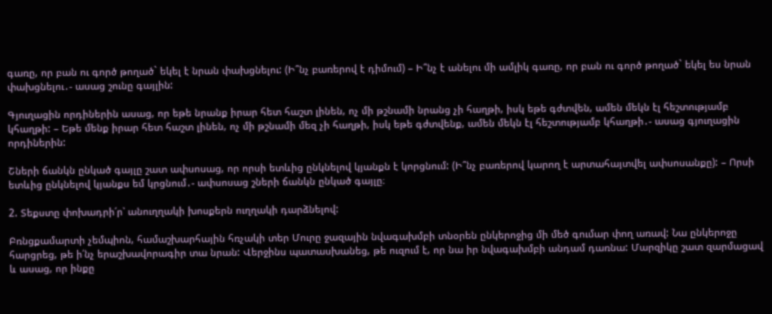գառը, որ բան ու գործ թողած` եկել է նրան փախցնելու: (Ի՞նչ բառերով է դիմում) – Ի՞նչ է անելու մի ամլիկ գառը, որ բան ու գործ թողած` եկել ես նրան փախցնելու․- ասաց շունը գայլին:

Գյուղացին որդիներին ասաց, որ եթե նրանք իրար հետ հաշտ լինեն, ոչ մի թշնամի նրանց չի հաղթի, իսկ եթե գժտվեն, ամեն մեկն էլ հեշտությամբ կհաղթի: – Եթե մենք իրար հետ հաշտ լինեն, ոչ մի թշնամի մեզ չի հաղթի, իսկ եթե գժտվենք, ամեն մեկն էլ հեշտությամբ կհաղթի․- ասաց գյուղացին որդիներին:

Շների ճանկն ընկած գայլը շատ ափսոսաց, որ որսի ետևից ընկնելով կյանքն է կորցնում: (Ի՞նչ բառերով կարող է արտահայտվել ափսոսանքը): – Որսի ետևից ընկնելով կյանքս եմ կրցնում․- ափսոսաց շների ճանկն ընկած գայլը։

2. Տեքստը փոխադրի՛ր՝ անուղղակի խոսքերն ուղղակի դարձնելով:

Բռնցքամարտի չեմպիոն, համաշխարհային հռչակի տեր Մուրը ջազային նվագախմբի տնօրեն ընկերոջից մի մեծ գումար փող առավ: Նա ընկերոջը հարցրեց, թե ի՛նչ երաշխավորագիր տա նրան: Վերջինս պատասխանեց, թե ուզում է, որ նա իր նվագախմբի անդամ դառնա: Մարզիկը շատ զարմացավ և ասաց, որ ինքը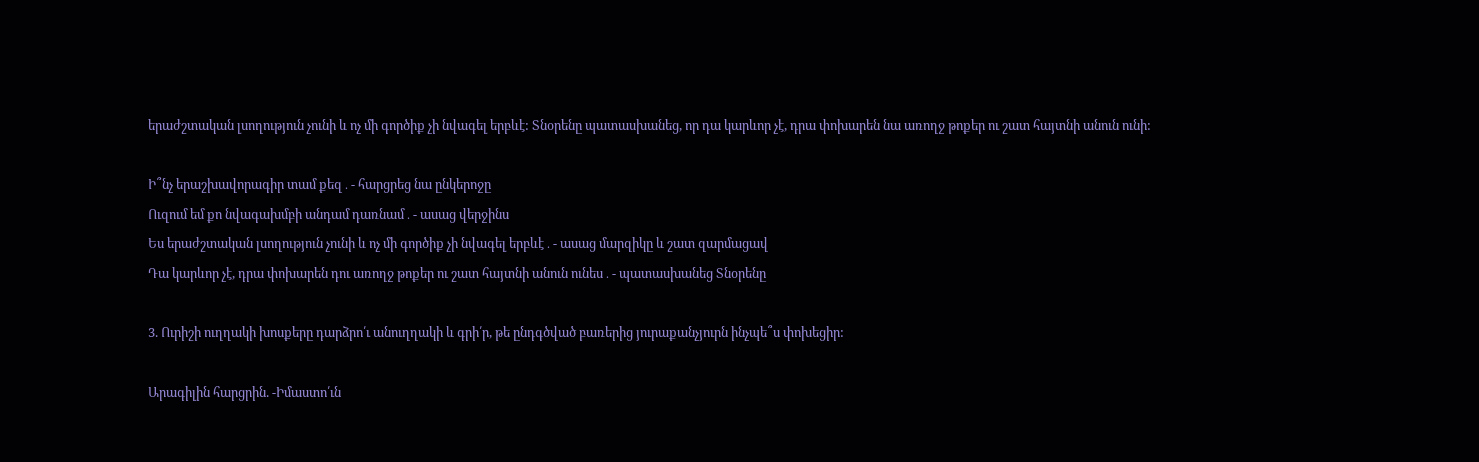երաժշտական լսողություն չունի և ոչ մի գործիք չի նվագել երբևէ: Տնօրենը պատասխանեց, որ դա կարևոր չէ, դրա փոխարեն նա առողջ թոքեր ու շատ հայտնի անուն ունի:

Ի՞նչ երաշխավորագիր տամ քեզ․- հարցրեց նա ընկերոջը
Ուզում եմ քո նվագախմբի անդամ դառնամ․- ասաց վերջինս
Ես երաժշտական լսողություն չունի և ոչ մի գործիք չի նվագել երբևէ․- ասաց մարզիկը և շատ զարմացավ
Դա կարևոր չէ, դրա փոխարեն դու առողջ թոքեր ու շատ հայտնի անուն ունես․- պատասխանեց Տնօրենը

3. Ուրիշի ուղղակի խոսքերը դարձրո՛ւ անուղղակի և գրի՛ր, թե ընդգծված բառերից յուրաքանչյուրն ինչպե՞ս փոխեցիր:

Արագիլին հարցրին. -Իմաստո՛ւն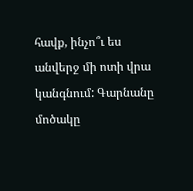հավք, ինչո՞ւ ես անվերջ մի ոտի վրա կանգնում: Գարնանը մոծակը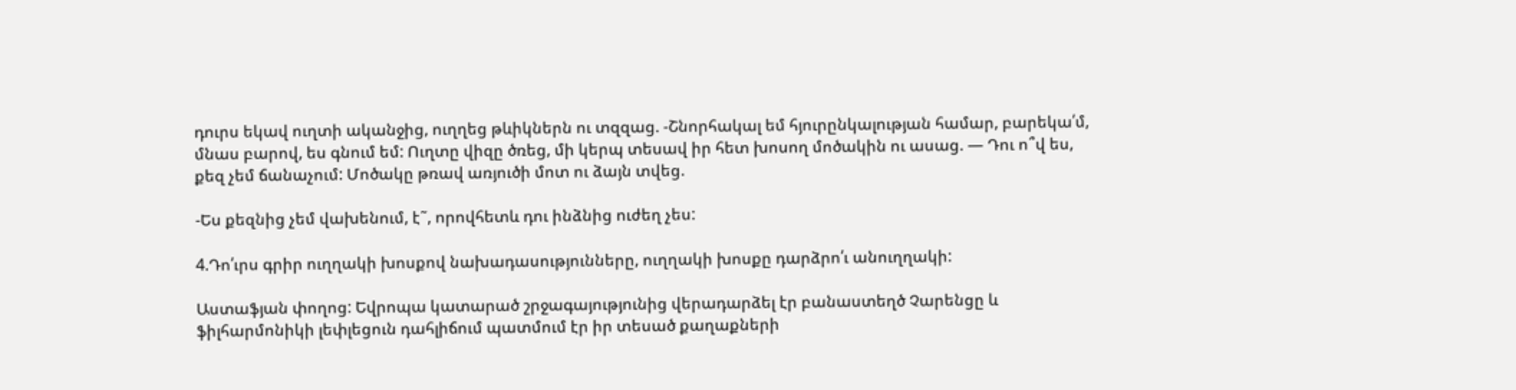դուրս եկավ ուղտի ականջից, ուղղեց թևիկներն ու տզզաց. -Շնորհակալ եմ հյուրընկալության համար, բարեկա՛մ, մնաս բարով, ես գնում եմ: Ուղտը վիզը ծռեց, մի կերպ տեսավ իր հետ խոսող մոծակին ու ասաց. — Դու ո՞վ ես, քեզ չեմ ճանաչում: Մոծակը թռավ առյուծի մոտ ու ձայն տվեց.

-Ես քեզնից չեմ վախենում, է˜, որովհետև դու ինձնից ուժեղ չես:

4.Դո՛ւրս գրիր ուղղակի խոսքով նախադասությունները, ուղղակի խոսքը դարձրո՛ւ անուղղակի:

Աստաֆյան փողոց: Եվրոպա կատարած շրջագայությունից վերադարձել էր բանաստեղծ Չարենցը և ֆիլհարմոնիկի լեփլեցուն դահլիճում պատմում էր իր տեսած քաղաքների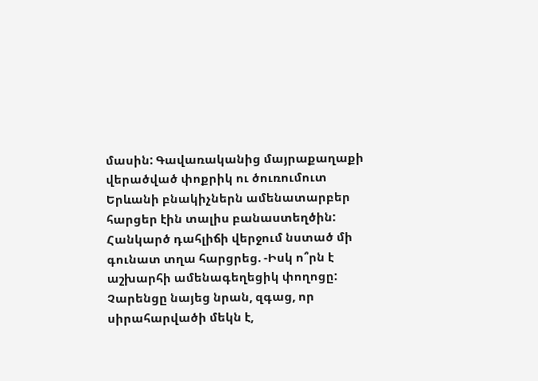մասին: Գավառականից մայրաքաղաքի վերածված փոքրիկ ու ծուռումուտ Երևանի բնակիչներն ամենատարբեր հարցեր էին տալիս բանաստեղծին: Հանկարծ դահլիճի վերջում նստած մի գունատ տղա հարցրեց. -Իսկ ո՞րն է աշխարհի ամենագեղեցիկ փողոցը: Չարենցը նայեց նրան, զգաց, որ սիրահարվածի մեկն է,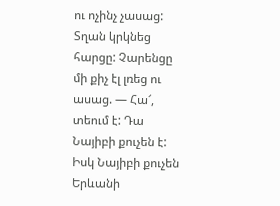ու ոչինչ չասաց: Տղան կրկնեց հարցը: Չարենցը մի քիչ էլ լռեց ու ասաց. — Հա՜, տեում է: Դա Նայիբի քուչեն է: Իսկ Նայիբի քուչեն Երևանի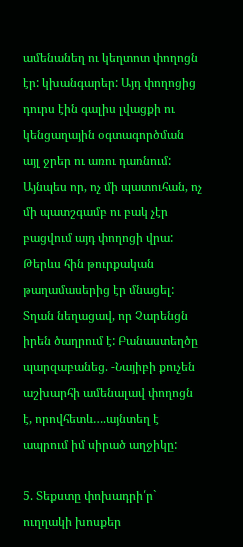ամենանեղ ու կեղտոտ փողոցն էր: կխանգարեր: Այդ փողոցից դուրս էին գալիս լվացքի ու կենցաղային օգտագործման այլ ջրեր ու առու դառնում: Այնպես որ, ոչ մի պատուհան, ոչ մի պատշգամբ ու բակ չէր բացվում այդ փողոցի վրա: Թերևս հին թուրքական թաղամասերից էր մնացել: Տղան նեղացավ, որ Չարենցն իրեն ծաղրում է: Բանաստեղծը պարզաբանեց. -Նայիբի քուչեն աշխարհի ամենալավ փողոցն է, որովհետև….այնտեղ է ապրում իմ սիրած աղջիկը:

5. Տեքստը փոխադրի՛ր` ուղղակի խոսքեր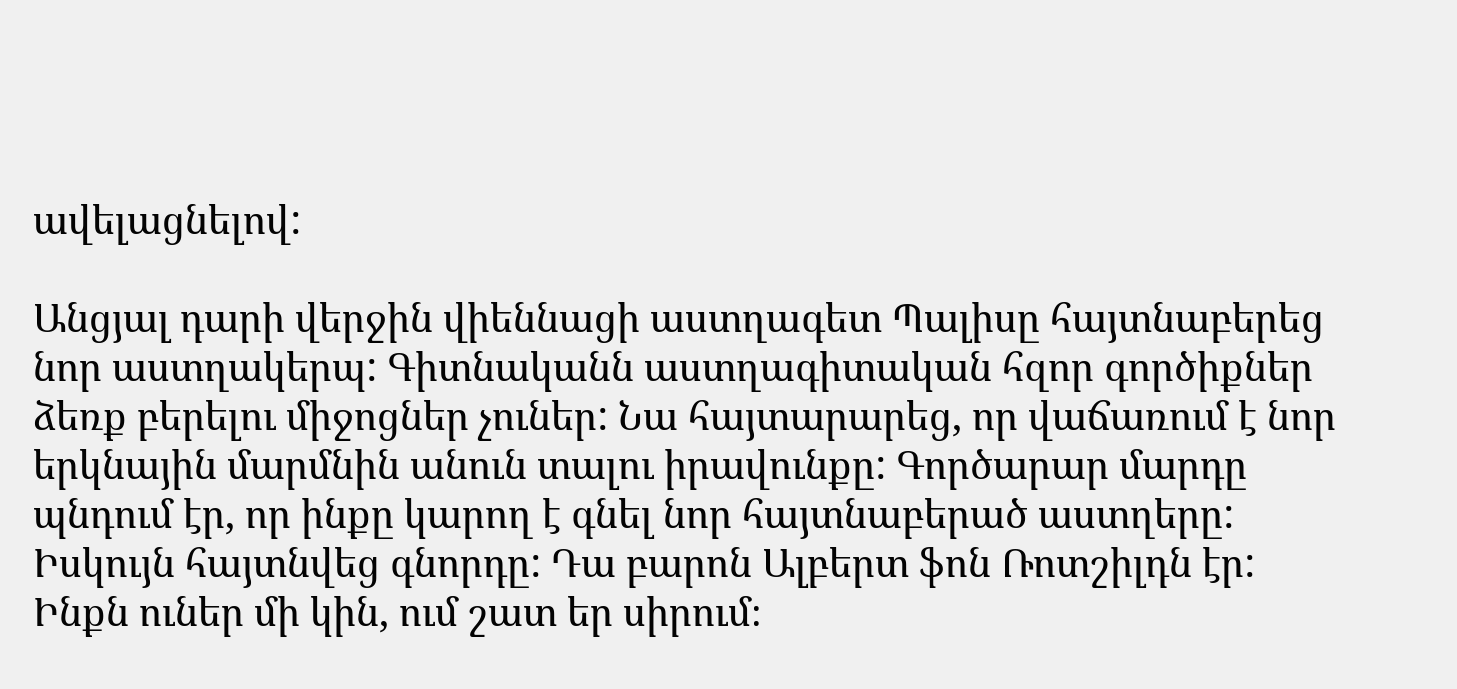ավելացնելով:

Անցյալ դարի վերջին վիեննացի աստղագետ Պալիսը հայտնաբերեց նոր աստղակերպ: Գիտնականն աստղագիտական հզոր գործիքներ ձեռք բերելու միջոցներ չուներ: Նա հայտարարեց, որ վաճառում է նոր երկնային մարմնին անուն տալու իրավունքը: Գործարար մարդը պնդում էր, որ ինքը կարող է գնել նոր հայտնաբերած աստղերը: Իսկույն հայտնվեց գնորդը: Դա բարոն Ալբերտ ֆոն Ռոտշիլդն էր: Ինքն ուներ մի կին, ում շատ եր սիրում։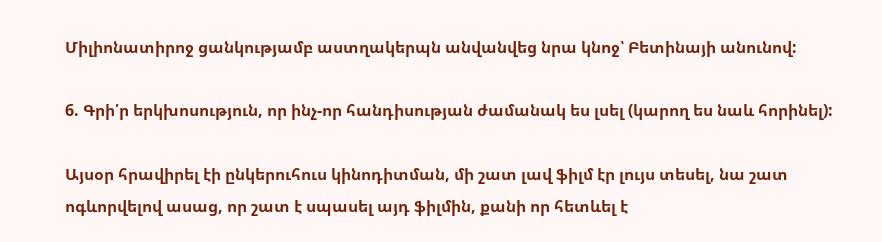Միլիոնատիրոջ ցանկությամբ աստղակերպն անվանվեց նրա կնոջ՝ Բետինայի անունով:

6. Գրի՛ր երկխոսություն, որ ինչ-որ հանդիսության ժամանակ ես լսել (կարող ես նաև հորինել):

Այսօր հրավիրել էի ընկերուհուս կինոդիտման, մի շատ լավ ֆիլմ էր լույս տեսել, նա շատ ոգևորվելով ասաց, որ շատ է սպասել այդ ֆիլմին, քանի որ հետևել է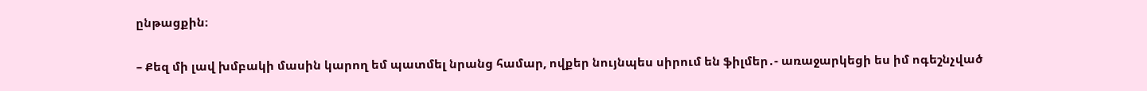ընթացքին։

– Քեզ մի լավ խմբակի մասին կարող եմ պատմել նրանց համար, ովքեր նույնպես սիրում են ֆիլմեր․- առաջարկեցի ես իմ ոգեշնչված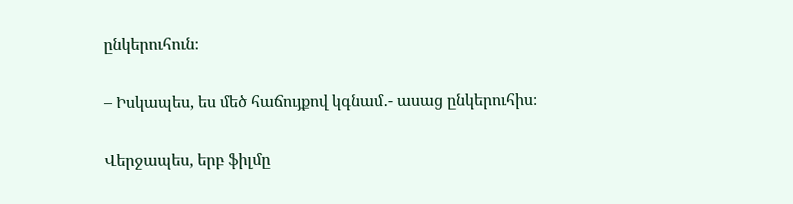ընկերուհուն։

– Իսկապես, ես մեծ հաճույքով կգնամ․- ասաց ընկերուհիս։

Վերջապես, երբ ֆիլմը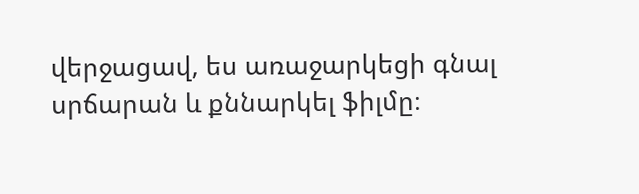վերջացավ, ես առաջարկեցի գնալ սրճարան և քննարկել ֆիլմը։